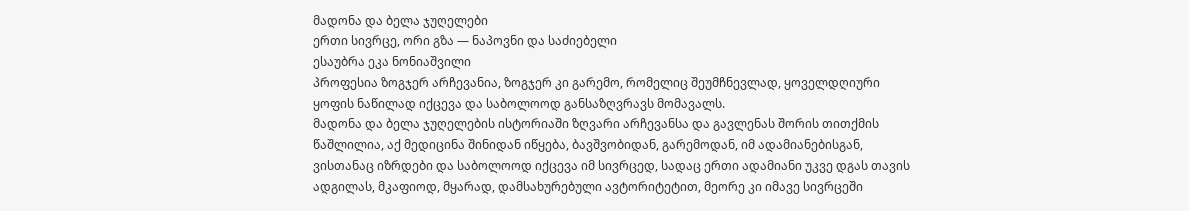მადონა და ბელა ჯუღელები
ერთი სივრცე, ორი გზა — ნაპოვნი და საძიებელი
ესაუბრა ეკა ნონიაშვილი
პროფესია ზოგჯერ არჩევანია, ზოგჯერ კი გარემო, რომელიც შეუმჩნევლად, ყოველდღიური ყოფის ნაწილად იქცევა და საბოლოოდ განსაზღვრავს მომავალს.
მადონა და ბელა ჯუღელების ისტორიაში ზღვარი არჩევანსა და გავლენას შორის თითქმის წაშლილია, აქ მედიცინა შინიდან იწყება, ბავშვობიდან, გარემოდან, იმ ადამიანებისგან, ვისთანაც იზრდები და საბოლოოდ იქცევა იმ სივრცედ, სადაც ერთი ადამიანი უკვე დგას თავის ადგილას, მკაფიოდ, მყარად, დამსახურებული ავტორიტეტით, მეორე კი იმავე სივრცეში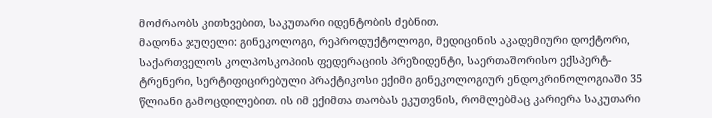მოძრაობს კითხვებით, საკუთარი იდენტობის ძებნით.
მადონა ჯუღელი: გინეკოლოგი, რეპროდუქტოლოგი, მედიცინის აკადემიური დოქტორი, საქართველოს კოლპოსკოპიის ფედერაციის პრეზიდენტი, საერთაშორისო ექსპერტ-ტრენერი, სერტიფიცირებული პრაქტიკოსი ექიმი გინეკოლოგიურ ენდოკრინოლოგიაში 35 წლიანი გამოცდილებით. ის იმ ექიმთა თაობას ეკუთვნის, რომლებმაც კარიერა საკუთარი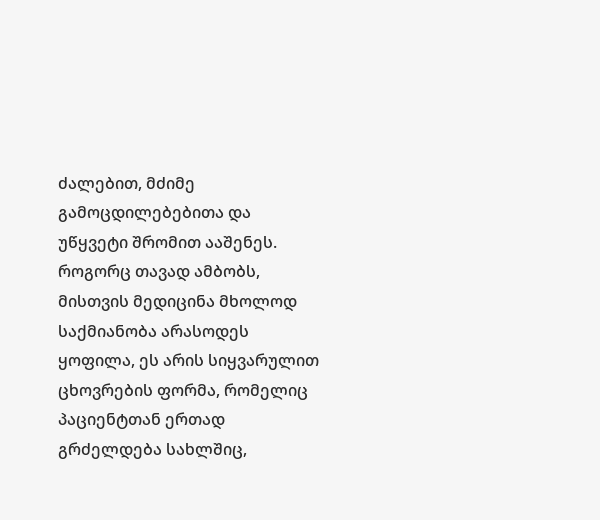ძალებით, მძიმე გამოცდილებებითა და უწყვეტი შრომით ააშენეს. როგორც თავად ამბობს, მისთვის მედიცინა მხოლოდ საქმიანობა არასოდეს ყოფილა, ეს არის სიყვარულით ცხოვრების ფორმა, რომელიც პაციენტთან ერთად გრძელდება სახლშიც,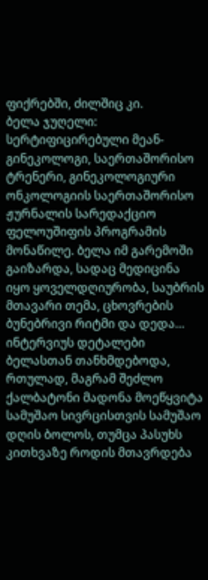ფიქრებში, ძილშიც კი.
ბელა ჯუღელი: სერტიფიცირებული მეან-გინეკოლოგი, საერთაშორისო ტრენერი, გინეკოლოგიური ონკოლოგიის საერთაშორისო ჟურნალის სარედაქციო ფელოუშიფის პროგრამის მონაწილე. ბელა იმ გარემოში გაიზარდა, სადაც მედიცინა იყო ყოველდღიურობა, საუბრის მთავარი თემა, ცხოვრების ბუნებრივი რიტმი და დედა…
ინტერვიუს დეტალები ბელასთან თანხმდებოდა, რთულად, მაგრამ შეძლო ქალბატონი მადონა მოეწყვიტა სამუშაო სივრცისთვის სამუშაო დღის ბოლოს, თუმცა პასუხს კითხვაზე როდის მთავრდება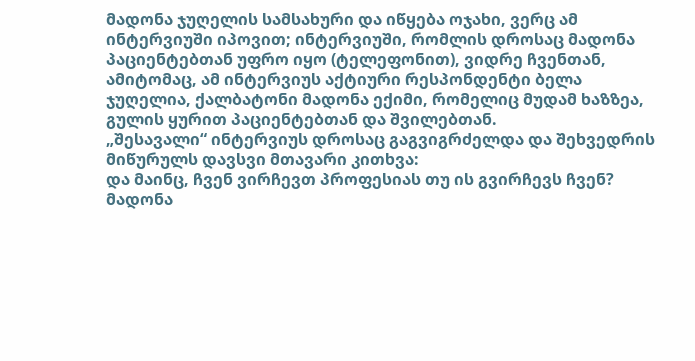მადონა ჯუღელის სამსახური და იწყება ოჯახი, ვერც ამ ინტერვიუში იპოვით; ინტერვიუში, რომლის დროსაც მადონა პაციენტებთან უფრო იყო (ტელეფონით), ვიდრე ჩვენთან, ამიტომაც, ამ ინტერვიუს აქტიური რესპონდენტი ბელა ჯუღელია, ქალბატონი მადონა ექიმი, რომელიც მუდამ ხაზზეა, გულის ყურით პაციენტებთან და შვილებთან.
„შესავალი“ ინტერვიუს დროსაც გაგვიგრძელდა და შეხვედრის მიწურულს დავსვი მთავარი კითხვა:
და მაინც, ჩვენ ვირჩევთ პროფესიას თუ ის გვირჩევს ჩვენ?
მადონა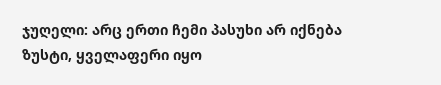ჯუღელი: არც ერთი ჩემი პასუხი არ იქნება ზუსტი, ყველაფერი იყო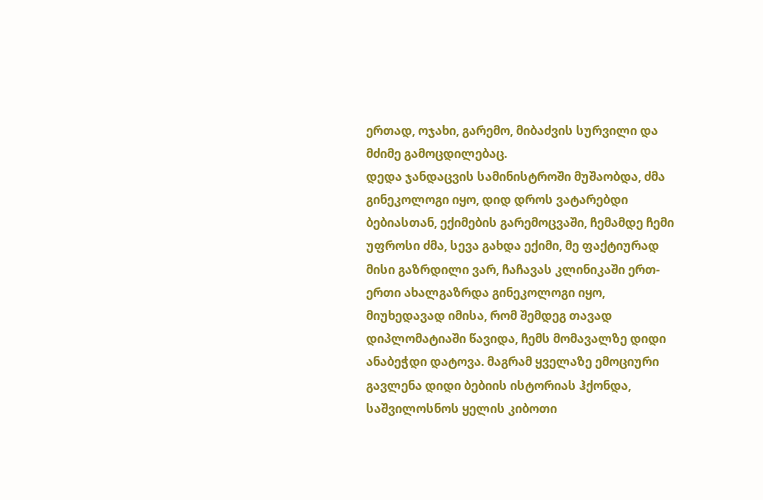ერთად, ოჯახი, გარემო, მიბაძვის სურვილი და მძიმე გამოცდილებაც.
დედა ჯანდაცვის სამინისტროში მუშაობდა, ძმა გინეკოლოგი იყო, დიდ დროს ვატარებდი ბებიასთან, ექიმების გარემოცვაში, ჩემამდე ჩემი უფროსი ძმა, სევა გახდა ექიმი, მე ფაქტიურად მისი გაზრდილი ვარ, ჩაჩავას კლინიკაში ერთ-ერთი ახალგაზრდა გინეკოლოგი იყო, მიუხედავად იმისა, რომ შემდეგ თავად დიპლომატიაში წავიდა, ჩემს მომავალზე დიდი ანაბეჭდი დატოვა. მაგრამ ყველაზე ემოციური გავლენა დიდი ბებიის ისტორიას ჰქონდა, საშვილოსნოს ყელის კიბოთი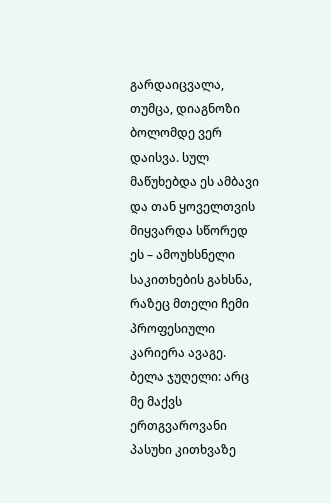გარდაიცვალა, თუმცა, დიაგნოზი ბოლომდე ვერ დაისვა. სულ მაწუხებდა ეს ამბავი და თან ყოველთვის მიყვარდა სწორედ ეს – ამოუხსნელი საკითხების გახსნა, რაზეც მთელი ჩემი პროფესიული კარიერა ავაგე.
ბელა ჯუღელი: არც მე მაქვს ერთგვაროვანი პასუხი კითხვაზე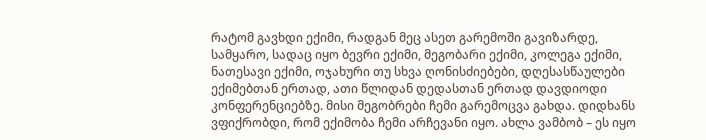რატომ გავხდი ექიმი, რადგან მეც ასეთ გარემოში გავიზარდე, სამყარო, სადაც იყო ბევრი ექიმი, მეგობარი ექიმი, კოლეგა ექიმი, ნათესავი ექიმი, ოჯახური თუ სხვა ღონისძიებები, დღესასწაულები ექიმებთან ერთად, ათი წლიდან დედასთან ერთად დავდიოდი კონფერენციებზე. მისი მეგობრები ჩემი გარემოცვა გახდა. დიდხანს ვფიქრობდი, რომ ექიმობა ჩემი არჩევანი იყო. ახლა ვამბობ – ეს იყო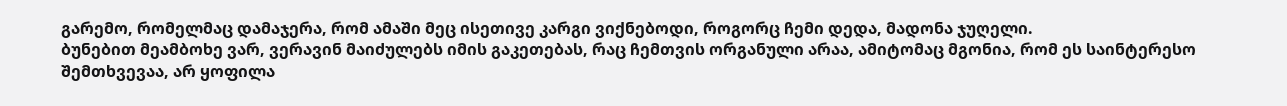გარემო, რომელმაც დამაჯერა, რომ ამაში მეც ისეთივე კარგი ვიქნებოდი, როგორც ჩემი დედა, მადონა ჯუღელი.
ბუნებით მეამბოხე ვარ, ვერავინ მაიძულებს იმის გაკეთებას, რაც ჩემთვის ორგანული არაა, ამიტომაც მგონია, რომ ეს საინტერესო შემთხვევაა, არ ყოფილა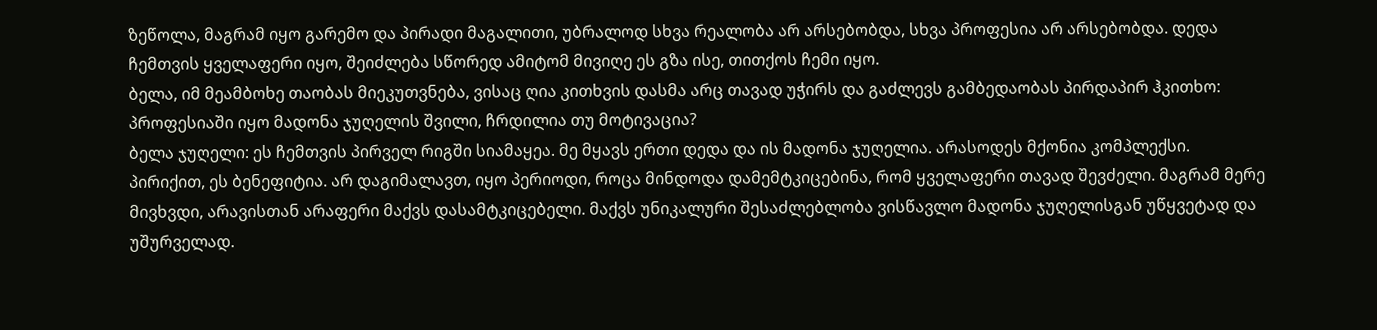ზეწოლა, მაგრამ იყო გარემო და პირადი მაგალითი, უბრალოდ სხვა რეალობა არ არსებობდა, სხვა პროფესია არ არსებობდა. დედა ჩემთვის ყველაფერი იყო, შეიძლება სწორედ ამიტომ მივიღე ეს გზა ისე, თითქოს ჩემი იყო.
ბელა, იმ მეამბოხე თაობას მიეკუთვნება, ვისაც ღია კითხვის დასმა არც თავად უჭირს და გაძლევს გამბედაობას პირდაპირ ჰკითხო:
პროფესიაში იყო მადონა ჯუღელის შვილი, ჩრდილია თუ მოტივაცია?
ბელა ჯუღელი: ეს ჩემთვის პირველ რიგში სიამაყეა. მე მყავს ერთი დედა და ის მადონა ჯუღელია. არასოდეს მქონია კომპლექსი. პირიქით, ეს ბენეფიტია. არ დაგიმალავთ, იყო პერიოდი, როცა მინდოდა დამემტკიცებინა, რომ ყველაფერი თავად შევძელი. მაგრამ მერე მივხვდი, არავისთან არაფერი მაქვს დასამტკიცებელი. მაქვს უნიკალური შესაძლებლობა ვისწავლო მადონა ჯუღელისგან უწყვეტად და უშურველად.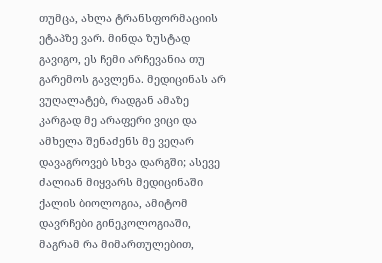თუმცა, ახლა ტრანსფორმაციის ეტაპზე ვარ. მინდა ზუსტად გავიგო, ეს ჩემი არჩევანია თუ გარემოს გავლენა. მედიცინას არ ვუღალატებ, რადგან ამაზე კარგად მე არაფერი ვიცი და ამხელა შენაძენს მე ვეღარ დავაგროვებ სხვა დარგში; ასევე ძალიან მიყვარს მედიცინაში ქალის ბიოლოგია, ამიტომ დავრჩები გინეკოლოგიაში, მაგრამ რა მიმართულებით,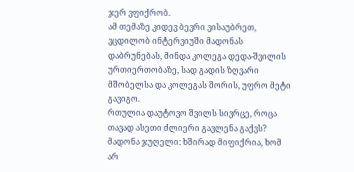ჯერ ვფიქრობ.
ამ თემაზე კიდევ ბევრი ვისაუბრეთ, ვცდილობ ინტერვიუში მადონას დაბრუნებას, მინდა კოლეგა დედა-შვილის ურთიერთობაზე, სად გადის ზღვარი მშობელსა და კოლეგას შორის, უფრო მეტი გავიგო.
რთულია დაუტოვო შვილს სივრცე, როცა თავად ასეთი ძლიერი გავლენა გაქვს?
მადონა ჯუღელი: ხშირად მიფიქრია, ხომ არ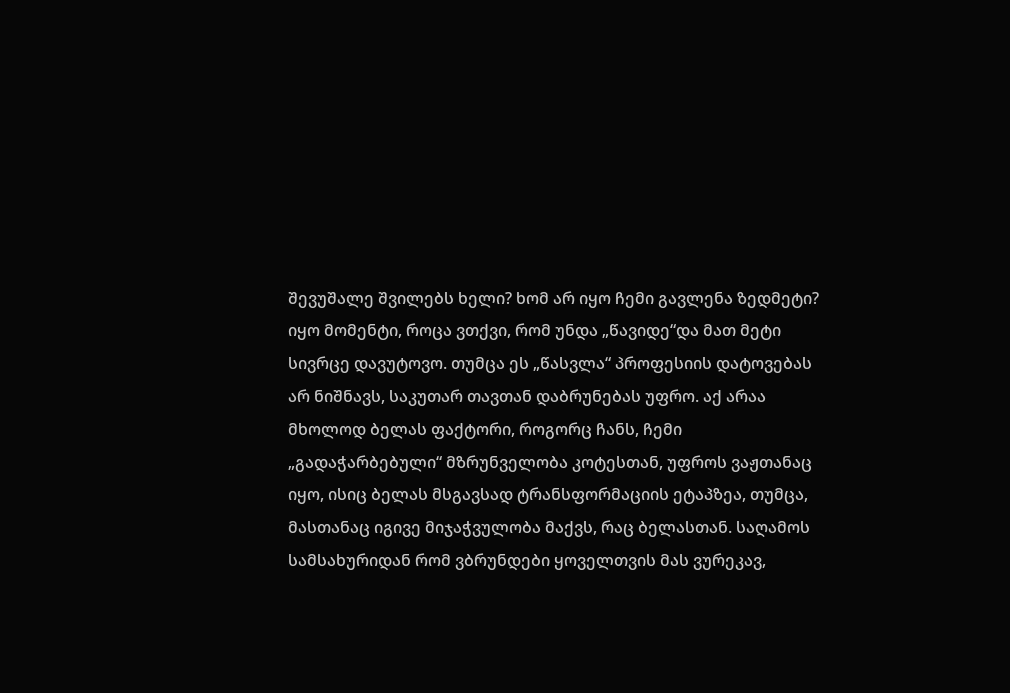შევუშალე შვილებს ხელი? ხომ არ იყო ჩემი გავლენა ზედმეტი? იყო მომენტი, როცა ვთქვი, რომ უნდა „წავიდე“და მათ მეტი სივრცე დავუტოვო. თუმცა ეს „წასვლა“ პროფესიის დატოვებას არ ნიშნავს, საკუთარ თავთან დაბრუნებას უფრო. აქ არაა მხოლოდ ბელას ფაქტორი, როგორც ჩანს, ჩემი „გადაჭარბებული“ მზრუნველობა კოტესთან, უფროს ვაჟთანაც იყო, ისიც ბელას მსგავსად ტრანსფორმაციის ეტაპზეა, თუმცა, მასთანაც იგივე მიჯაჭვულობა მაქვს, რაც ბელასთან. საღამოს სამსახურიდან რომ ვბრუნდები ყოველთვის მას ვურეკავ,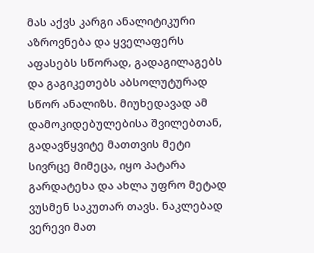მას აქვს კარგი ანალიტიკური აზროვნება და ყველაფერს აფასებს სწორად, გადაგილაგებს და გაგიკეთებს აბსოლუტურად სწორ ანალიზს. მიუხედავად ამ დამოკიდებულებისა შვილებთან, გადავწყვიტე მათთვის მეტი სივრცე მიმეცა, იყო პატარა გარდატეხა და ახლა უფრო მეტად ვუსმენ საკუთარ თავს. ნაკლებად ვერევი მათ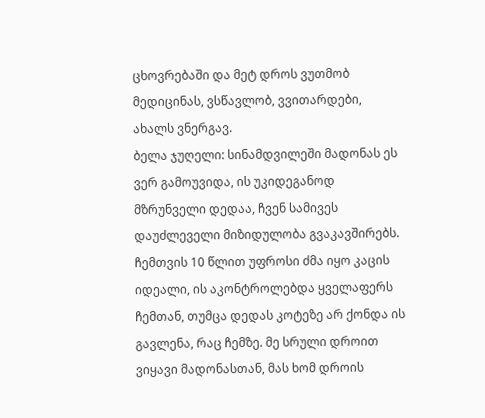ცხოვრებაში და მეტ დროს ვუთმობ მედიცინას, ვსწავლობ, ვვითარდები, ახალს ვნერგავ.
ბელა ჯუღელი: სინამდვილეში მადონას ეს ვერ გამოუვიდა, ის უკიდეგანოდ მზრუნველი დედაა, ჩვენ სამივეს დაუძლეველი მიზიდულობა გვაკავშირებს. ჩემთვის 10 წლით უფროსი ძმა იყო კაცის იდეალი, ის აკონტროლებდა ყველაფერს ჩემთან, თუმცა დედას კოტეზე არ ქონდა ის გავლენა, რაც ჩემზე. მე სრული დროით ვიყავი მადონასთან, მას ხომ დროის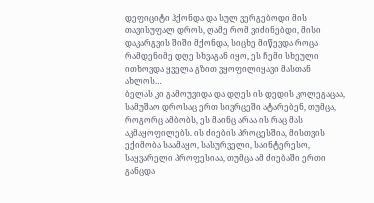დეფიციტი ჰქონდა და სულ ვერგებოდი მის თავისუფალ დროს, ღამე რომ ვიძინებდი, მისი დაკარგვის შიში მქონდა, სიცხე მიწევდა როცა რამდენიმე დღე სხვაგან იყო, ეს ჩემი სხეული ითხოვდა ყველა გზით ვყოფილიყავი მასთან ახლოს…
ბელას კი გამოუვიდა და დღეს ის დედის კოლეგაცაა, სამუშაო დროსაც ერთ სივრცეში ატარებენ, თუმცა, როგორც ამბობს, ეს მაინც არაა ის რაც მას აკმაყოფილებს. ის ძიების პროცესშია, მისთვის ექიმობა საამაყო, სასურველი, საინტერესო, საყვარელი პროფესიაა, თუმცა ამ ძიებაში ერთი განცდა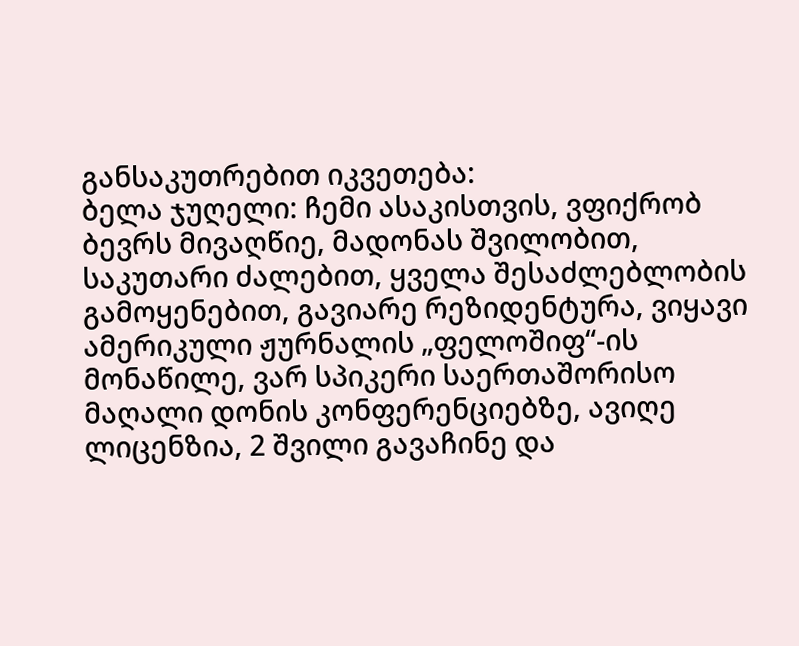განსაკუთრებით იკვეთება:
ბელა ჯუღელი: ჩემი ასაკისთვის, ვფიქრობ ბევრს მივაღწიე, მადონას შვილობით, საკუთარი ძალებით, ყველა შესაძლებლობის გამოყენებით, გავიარე რეზიდენტურა, ვიყავი ამერიკული ჟურნალის „ფელოშიფ“-ის მონაწილე, ვარ სპიკერი საერთაშორისო მაღალი დონის კონფერენციებზე, ავიღე ლიცენზია, 2 შვილი გავაჩინე და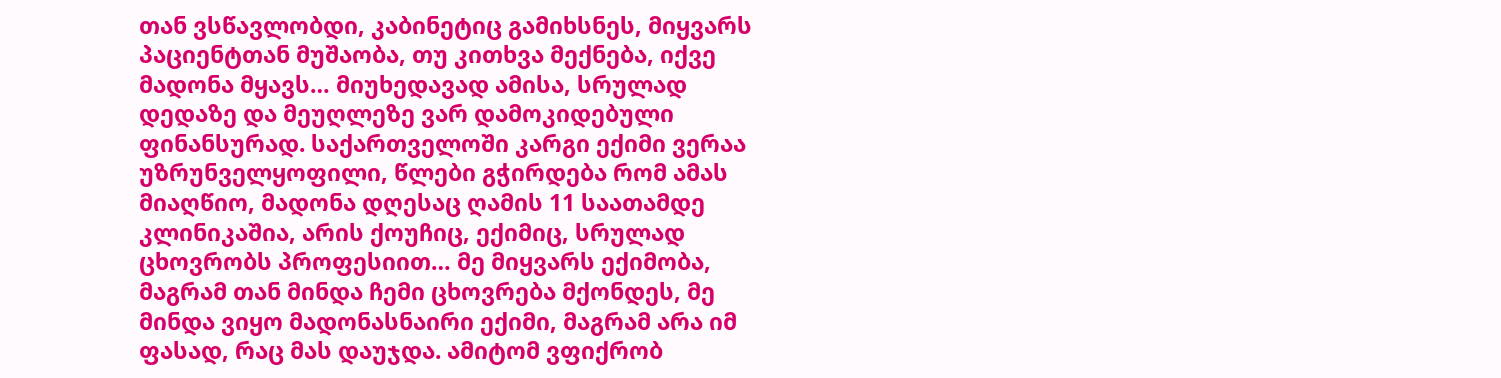თან ვსწავლობდი, კაბინეტიც გამიხსნეს, მიყვარს პაციენტთან მუშაობა, თუ კითხვა მექნება, იქვე მადონა მყავს… მიუხედავად ამისა, სრულად დედაზე და მეუღლეზე ვარ დამოკიდებული ფინანსურად. საქართველოში კარგი ექიმი ვერაა უზრუნველყოფილი, წლები გჭირდება რომ ამას მიაღწიო, მადონა დღესაც ღამის 11 საათამდე კლინიკაშია, არის ქოუჩიც, ექიმიც, სრულად ცხოვრობს პროფესიით… მე მიყვარს ექიმობა, მაგრამ თან მინდა ჩემი ცხოვრება მქონდეს, მე მინდა ვიყო მადონასნაირი ექიმი, მაგრამ არა იმ ფასად, რაც მას დაუჯდა. ამიტომ ვფიქრობ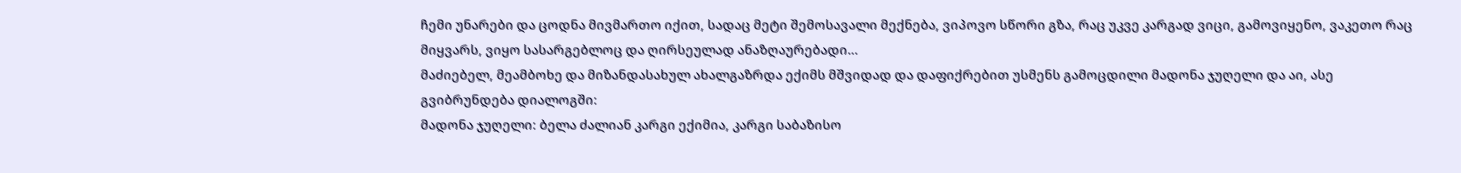ჩემი უნარები და ცოდნა მივმართო იქით, სადაც მეტი შემოსავალი მექნება, ვიპოვო სწორი გზა, რაც უკვე კარგად ვიცი, გამოვიყენო, ვაკეთო რაც მიყვარს, ვიყო სასარგებლოც და ღირსეულად ანაზღაურებადი…
მაძიებელ, მეამბოხე და მიზანდასახულ ახალგაზრდა ექიმს მშვიდად და დაფიქრებით უსმენს გამოცდილი მადონა ჯუღელი და აი, ასე გვიბრუნდება დიალოგში:
მადონა ჯუღელი: ბელა ძალიან კარგი ექიმია, კარგი საბაზისო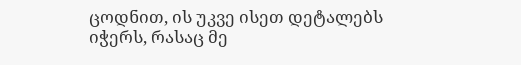ცოდნით, ის უკვე ისეთ დეტალებს იჭერს, რასაც მე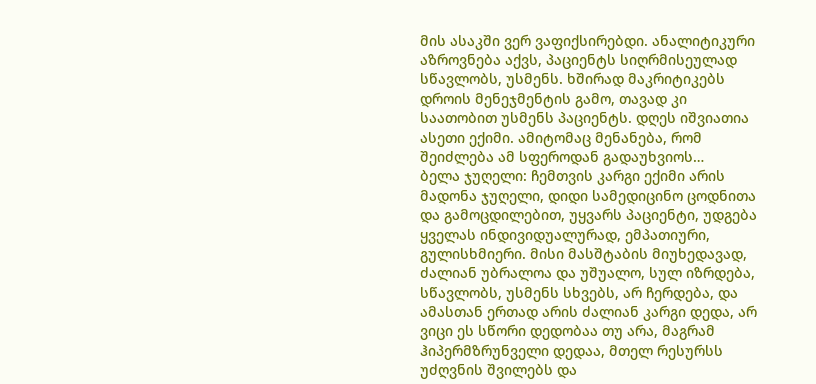მის ასაკში ვერ ვაფიქსირებდი. ანალიტიკური აზროვნება აქვს, პაციენტს სიღრმისეულად სწავლობს, უსმენს. ხშირად მაკრიტიკებს დროის მენეჯმენტის გამო, თავად კი საათობით უსმენს პაციენტს. დღეს იშვიათია ასეთი ექიმი. ამიტომაც მენანება, რომ შეიძლება ამ სფეროდან გადაუხვიოს…
ბელა ჯუღელი: ჩემთვის კარგი ექიმი არის მადონა ჯუღელი, დიდი სამედიცინო ცოდნითა და გამოცდილებით, უყვარს პაციენტი, უდგება ყველას ინდივიდუალურად, ემპათიური, გულისხმიერი. მისი მასშტაბის მიუხედავად, ძალიან უბრალოა და უშუალო, სულ იზრდება, სწავლობს, უსმენს სხვებს, არ ჩერდება, და ამასთან ერთად არის ძალიან კარგი დედა, არ ვიცი ეს სწორი დედობაა თუ არა, მაგრამ ჰიპერმზრუნველი დედაა, მთელ რესურსს უძღვნის შვილებს და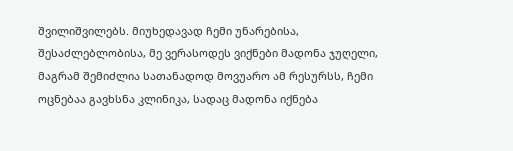შვილიშვილებს. მიუხედავად ჩემი უნარებისა, შესაძლებლობისა, მე ვერასოდეს ვიქნები მადონა ჯუღელი, მაგრამ შემიძლია სათანადოდ მოვუარო ამ რესურსს, ჩემი ოცნებაა გავხსნა კლინიკა, სადაც მადონა იქნება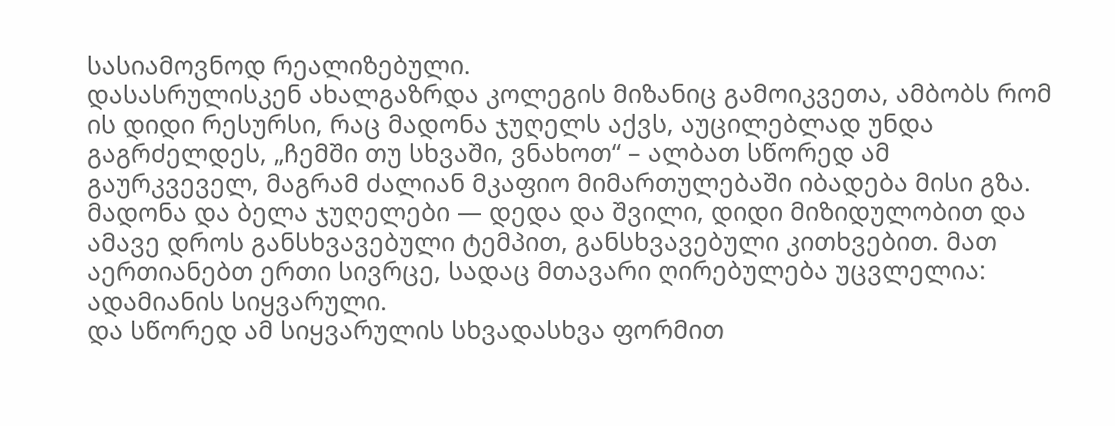სასიამოვნოდ რეალიზებული.
დასასრულისკენ ახალგაზრდა კოლეგის მიზანიც გამოიკვეთა, ამბობს რომ ის დიდი რესურსი, რაც მადონა ჯუღელს აქვს, აუცილებლად უნდა გაგრძელდეს, „ჩემში თუ სხვაში, ვნახოთ“ – ალბათ სწორედ ამ გაურკვეველ, მაგრამ ძალიან მკაფიო მიმართულებაში იბადება მისი გზა.
მადონა და ბელა ჯუღელები — დედა და შვილი, დიდი მიზიდულობით და ამავე დროს განსხვავებული ტემპით, განსხვავებული კითხვებით. მათ აერთიანებთ ერთი სივრცე, სადაც მთავარი ღირებულება უცვლელია: ადამიანის სიყვარული.
და სწორედ ამ სიყვარულის სხვადასხვა ფორმით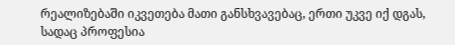რეალიზებაში იკვეთება მათი განსხვავებაც, ერთი უკვე იქ დგას, სადაც პროფესია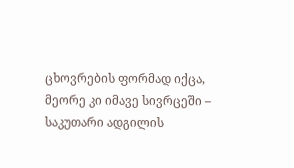ცხოვრების ფორმად იქცა,
მეორე კი იმავე სივრცეში – საკუთარი ადგილის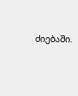ძიებაში.